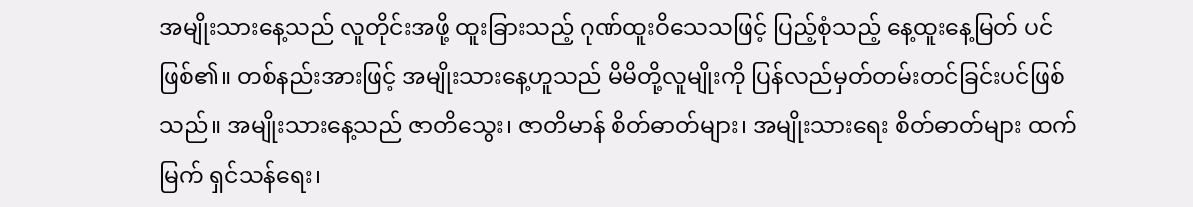အမျိုးသားနေ့သည် လူတိုင်းအဖို့ ထူးခြားသည့် ဂုဏ်ထူးဝိသေသဖြင့် ပြည့်စုံသည့် နေ့ထူးနေ့မြတ် ပင်ဖြစ်၏။ တစ်နည်းအားဖြင့် အမျိုးသားနေ့ဟူသည် မိမိတို့လူမျိုးကို ပြန်လည်မှတ်တမ်းတင်ခြင်းပင်ဖြစ် သည်။ အမျိုးသားနေ့သည် ဇာတိသွေး၊ ဇာတိမာန် စိတ်ဓာတ်များ၊ အမျိုးသားရေး စိတ်ဓာတ်များ ထက်မြက် ရှင်သန်ရေး၊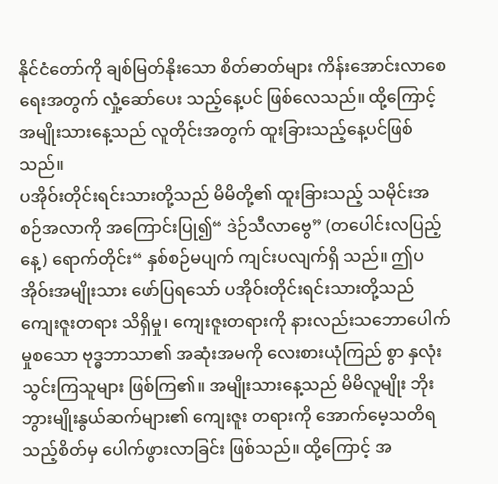နိုင်ငံတော်ကို ချစ်မြတ်နိုးသော စိတ်ဓာတ်များ ကိန်းအောင်းလာစေရေးအတွက် လှုံ့ဆော်ပေး သည့်နေ့ပင် ဖြစ်လေသည်။ ထို့ကြောင့်အမျိုးသားနေ့သည် လူတိုင်းအတွက် ထူးခြားသည့်နေ့ပင်ဖြစ်သည်။
ပအိုဝ်းတိုင်းရင်းသားတို့သည် မိမိတို့၏ ထူးခြားသည့် သမိုင်းအစဉ်အလာကို အကြောင်းပြု၍“ ဒဲဉ်သီလာဗွေ” (တပေါင်းလပြည့်နေ့) ရောက်တိုင်း“ နှစ်စဉ်မပျက် ကျင်းပလျက်ရှိ သည်။ ဤပအိုဝ်းအမျိုးသား ဖော်ပြရသော် ပအိုဝ်းတိုင်းရင်းသားတို့သည် ကျေးဇူးတရား သိရှိမှု၊ ကျေးဇူးတရားကို နားလည်းသဘောပေါက်မှုစသော ဗုဒ္ဓဘာသာ၏ အဆုံးအမကို လေးစားယုံကြည် စွာ နှလုံးသွင်းကြသူများ ဖြစ်ကြ၏။ အမျိုးသားနေ့သည် မိမိလူမျိုး ဘိုးဘွားမျိုးနွယ်ဆက်များ၏ ကျေးဇူး တရားကို အောက်မေ့သတိရသည့်စိတ်မှ ပေါက်ဖွားလာခြင်း ဖြစ်သည်။ ထို့ကြောင့် အ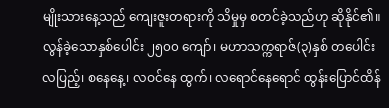မျိုးသားနေ့သည် ကျေးဇူးတရားကို သိမှုမှ စတင်ခဲ့သည်ဟု ဆိုနိုင်၏။
လွန်ခဲ့သောနှစ်ပေါင်း ၂၅၀၀ ကျော်၊ မဟာသက္ကရာဇ်(၃)နှစ် တပေါင်းလပြည့်၊ စနေနေ့၊ လဝင်နေ ထွက်၊ လရောင်နေရောင် ထွန်းပြောင်ထိန်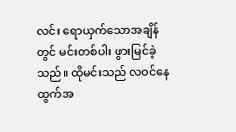လင်း ရောယှက်သောအချိန်တွင် မင်းတစ်ပါး ဖွားမြင်ခဲ့သည်။ ထိုမင်းသည် လဝင်နေထွက်အ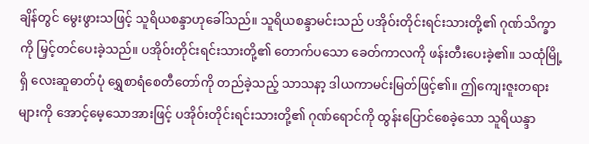ချိန်တွင် မွေးဖွားသဖြင့် သူရိယစန္ဒာဟုခေါ်သည်။ သူရိယစန္ဒာမင်းသည် ပအိုဝ်းတိုင်းရင်းသားတို့၏ ဂုဏ်သိက္ခာကို မြှင့်တင်ပေးခဲ့သည်။ ပအိုဝ်းတိုင်းရင်းသားတို့၏ တောက်ပသော ခေတ်ကာလကို ဖန်းတီးပေးခဲ့၏။ သထုံမြို့ရှိ လေးဆူဓာတ်ပုံ ရွှေစာရံစေတီတော်ကို တည်ခဲ့သည့် သာသနာ့ ဒါယကာမင်းမြတ်ဖြင့်၏။ ဤကျေးဇူးတရားများကို အောင့်မေ့သောအားဖြင့် ပအိုဝ်းတိုင်းရင်းသားတို့၏ ဂုဏ်ရောင်ကို ထွန်းပြောင်စေခဲ့သော သူရိယန္ဒာ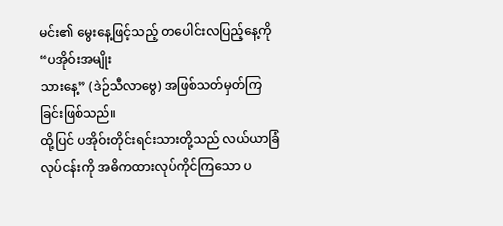မင်း၏ မွေးနေ့ဖြင့်သည့် တပေါင်းလပြည့်နေ့ကို“ပအိုဝ်းအမျိုး
သားနေ့” (ဒဲဉ်သီလာဗွေ) အဖြစ်သတ်မှတ်ကြခြင်းဖြစ်သည်။
ထို့ပြင် ပအိုဝ်းတိုင်းရင်းသားတို့သည် လယ်ယာခြံလုပ်ငန်းကို အဓိကထားလုပ်ကိုင်ကြသော ပ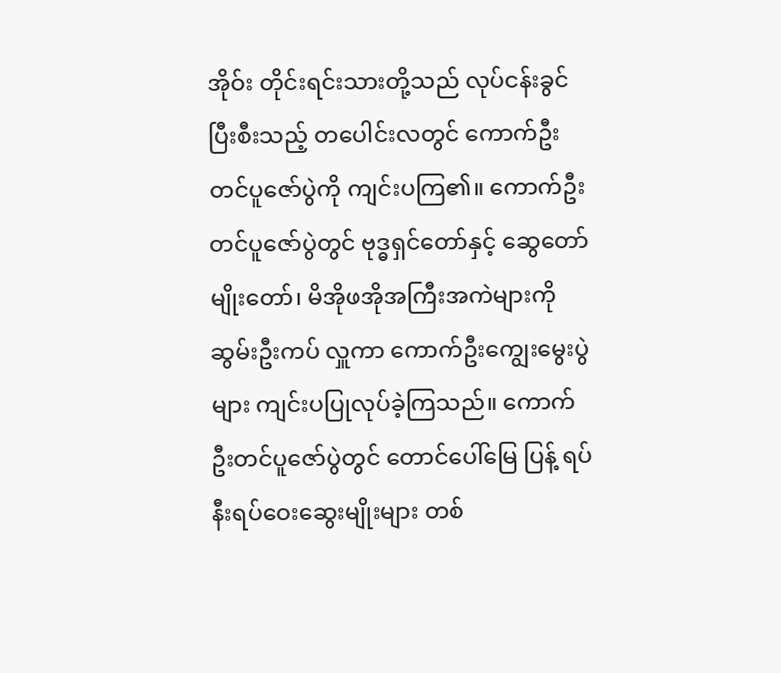အိုဝ်း တိုင်းရင်းသားတို့သည် လုပ်ငန်းခွင်ပြီးစီးသည့် တပေါင်းလတွင် ကောက်ဦးတင်ပူဇော်ပွဲကို ကျင်းပကြ၏။ ကောက်ဦးတင်ပူဇော်ပွဲတွင် ဗုဒ္ဓရှင်တော်နှင့် ဆွေတော်မျိုးတော်၊ မိအိုဖအိုအကြီးအကဲများကို ဆွမ်းဦးကပ် လှူကာ ကောက်ဦးကျွေးမွေးပွဲများ ကျင်းပပြုလုပ်ခဲ့ကြသည်။ ကောက်ဦးတင်ပူဇော်ပွဲတွင် တောင်ပေါ်မြေ ပြန့် ရပ်နီးရပ်ဝေးဆွေးမျိုးများ တစ်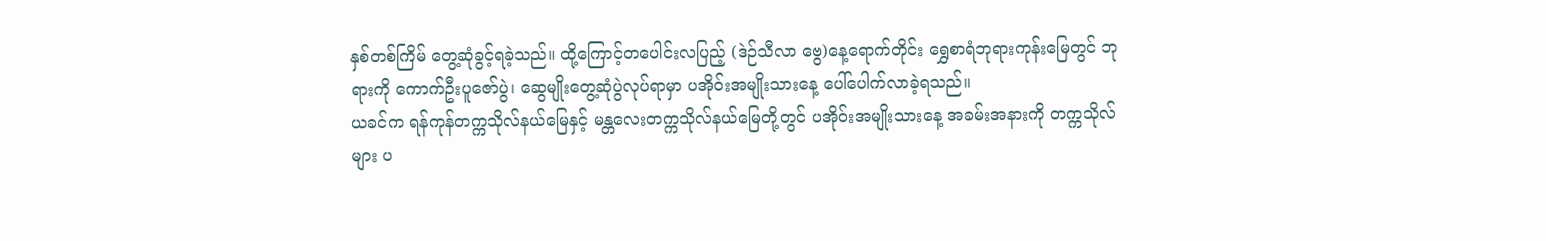နှစ်တစ်ကြိမ် တွေ့ဆုံခွင့်ရခဲ့သည်။ ထို့ကြောင့်တပေါင်းလပြည့် (ဒဲဉ်သီလာ ဗွေ)နေ့ရောက်တိုင်း ရွှေစာရံဘုရားကုန်းမြေတွင် ဘုရားကို ကောက်ဦးပူဇော်ပွဲ၊ ဆွေမျိုးတွေ့ဆုံပွဲလုပ်ရာမှာ ပအိုဝ်းအမျိုးသားနေ့ ပေါ်ပေါက်လာခဲ့ရသည်။
ယခင်က ရန်ကုန်တက္ကသိုလ်နယ်မြေနှင့် မန္တလေးတက္ကသိုလ်နယ်မြေတို့တွင် ပအိုဝ်းအမျိုးသားနေ့ အခမ်းအနားကို တက္ကသိုလ်များ ပ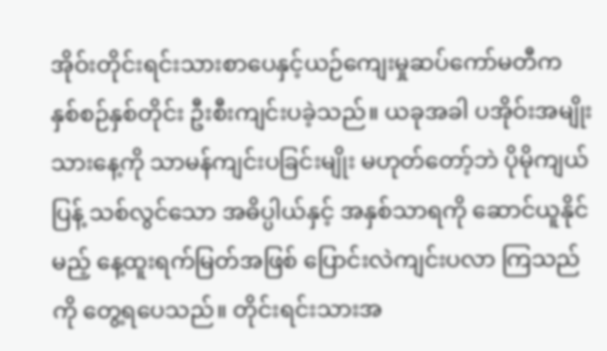အိုဝ်းတိုင်းရင်းသားစာပေနှင့်ယဉ်ကျေးမှုဆပ်ကော်မတီက နှစ်စဉ်နှစ်တိုင်း ဦးစီးကျင်းပခဲ့သည်။ ယခုအခါ ပအိုဝ်းအမျိုးသားနေ့ကို သာမန်ကျင်းပခြင်းမျိုး မဟုတ်တော့်ဘဲ ပိုမိုကျယ်ပြန့် သစ်လွင်သော အဓိပ္ပါယ်နှင့် အနှစ်သာရကို ဆောင်ယူနိုင်မည့် နေ့ထူးရက်မြတ်အဖြစ် ပြောင်းလဲကျင်းပလာ ကြသည်ကို တွေ့ရပေသည်။ တိုင်းရင်းသားအ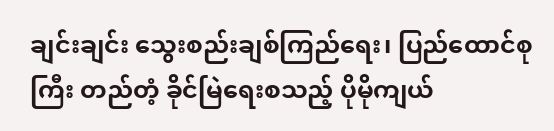ချင်းချင်း သွေးစည်းချစ်ကြည်ရေး၊ ပြည်ထောင်စုကြီး တည်တံ့ ခိုင်မြဲရေးစသည့် ပိုမိုကျယ်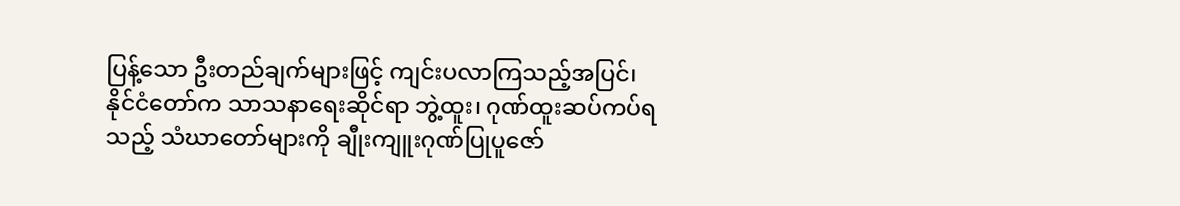ပြန့်သော ဦးတည်ချက်များဖြင့် ကျင်းပလာကြသည့်အပြင်၊ နိုင်ငံတော်က သာသနာရေးဆိုင်ရာ ဘွဲ့ထူး၊ ဂုဏ်ထူးဆပ်ကပ်ရသည့် သံဃာတော်များကို ချီုးကျူးဂုဏ်ပြုပူဇော်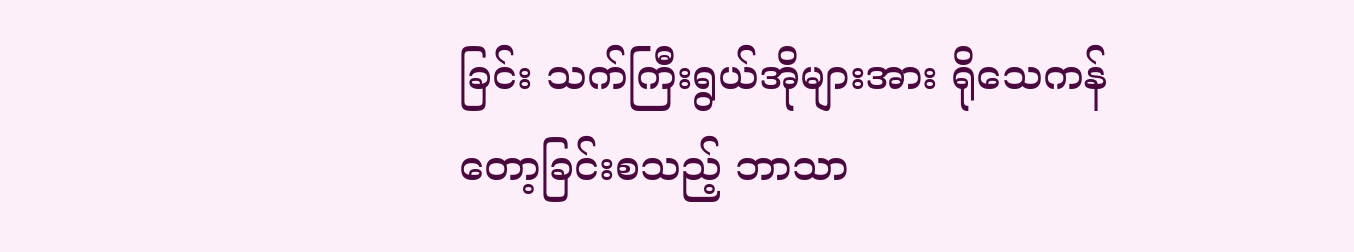ခြင်း သက်ကြီးရွယ်အိုများအား ရိုသေကန်တော့ခြင်းစသည့် ဘာသာ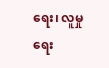ရေး၊ လူမှုရေး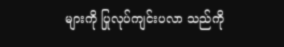များကို ပြုလုပ်ကျင်းပလာ သည်ကို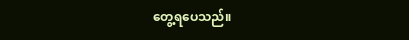တွေ့ရပေသည်။